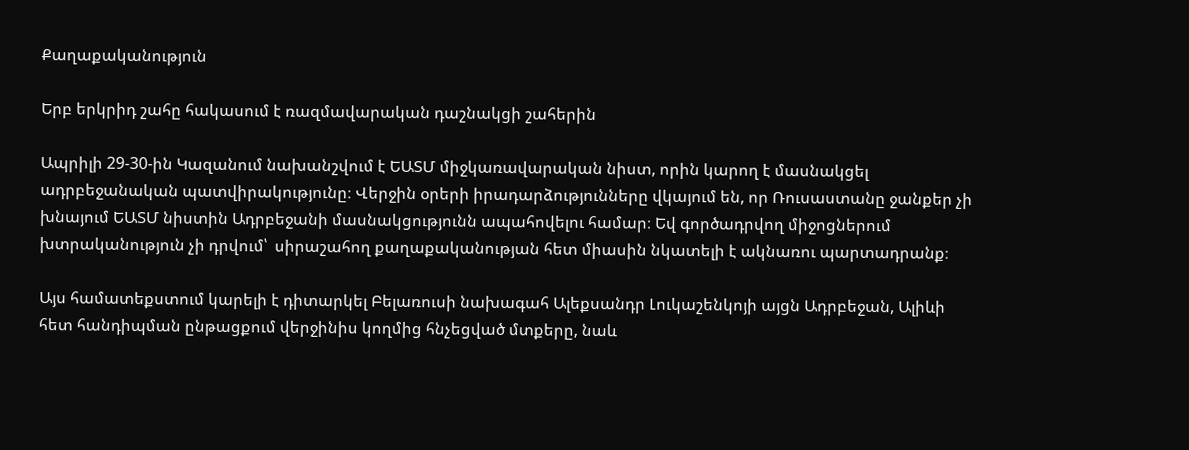Քաղաքականություն

Երբ երկրիդ շահը հակասում է ռազմավարական դաշնակցի շահերին

Ապրիլի 29-30-ին Կազանում նախանշվում է ԵԱՏՄ միջկառավարական նիստ, որին կարող է մասնակցել ադրբեջանական պատվիրակությունը։ Վերջին օրերի իրադարձությունները վկայում են, որ Ռուսաստանը ջանքեր չի խնայում ԵԱՏՄ նիստին Ադրբեջանի մասնակցությունն ապահովելու համար։ Եվ գործադրվող միջոցներում խտրականություն չի դրվում՝  սիրաշահող քաղաքականության հետ միասին նկատելի է ակնառու պարտադրանք։

Այս համատեքստում կարելի է դիտարկել Բելառուսի նախագահ Ալեքսանդր Լուկաշենկոյի այցն Ադրբեջան, Ալիևի հետ հանդիպման ընթացքում վերջինիս կողմից հնչեցված մտքերը, նաև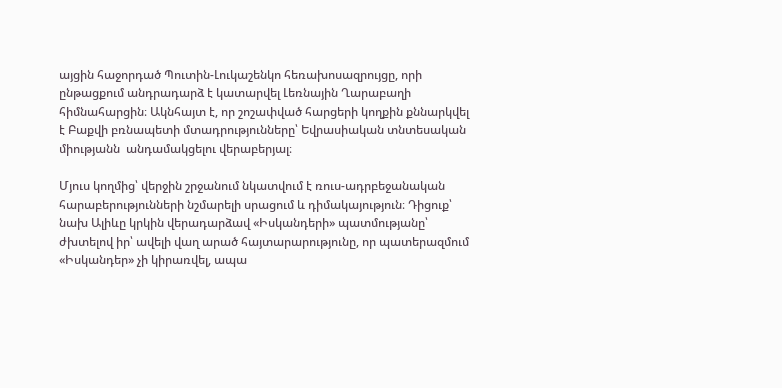այցին հաջորդած Պուտին-Լուկաշենկո հեռախոսազրույցը, որի ընթացքում անդրադարձ է կատարվել Լեռնային Ղարաբաղի հիմնահարցին։ Ակնհայտ է, որ շոշափված հարցերի կողքին քննարկվել է Բաքվի բռնապետի մտադրությունները՝ Եվրասիական տնտեսական միությանն  անդամակցելու վերաբերյալ։

Մյուս կողմից՝ վերջին շրջանում նկատվում է ռուս-ադրբեջանական հարաբերությունների նշմարելի սրացում և դիմակայություն։ Դիցուք՝ նախ Ալիևը կրկին վերադարձավ «Իսկանդերի» պատմությանը՝ ժխտելով իր՝ ավելի վաղ արած հայտարարությունը, որ պատերազմում «Իսկանդեր» չի կիրառվել, ապա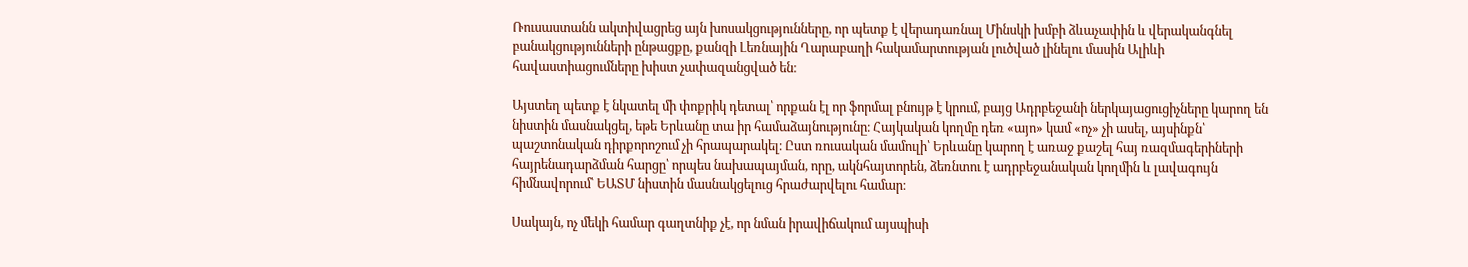Ռուսաստանն ակտիվացրեց այն խոսակցությունները, որ պետք է վերադառնալ Մինսկի խմբի ձևաչափին և վերականգնել բանակցությունների ընթացքը, քանզի Լեռնային Ղարաբաղի հակամարտության լուծված լինելու մասին Ալիևի հավաստիացումները խիստ չափազանցված են։

Այստեղ պետք է նկատել մի փոքրիկ դետալ՝ որքան էլ որ ֆորմալ բնույթ է կրում, բայց Ադրբեջանի ներկայացուցիչները կարող են նիստին մասնակցել, եթե Երևանը տա իր համաձայնությունը։ Հայկական կողմը դեռ «այո» կամ «ոչ» չի ասել, այսինքն՝ պաշտոնական դիրքորոշում չի հրապարակել։ Ըստ ռուսական մամուլի՝ Երևանը կարող է առաջ քաշել հայ ռազմագերիների հայրենադարձման հարցը՝ որպես նախապայման, որը, ակնհայտորեն, ձեռնտու է ադրբեջանական կողմին և լավագույն հիմնավորում՝ ԵԱՏՄ նիստին մասնակցելուց հրաժարվելու համար։

Սակայն, ոչ մեկի համար գաղտնիք չէ, որ նման իրավիճակում այսպիսի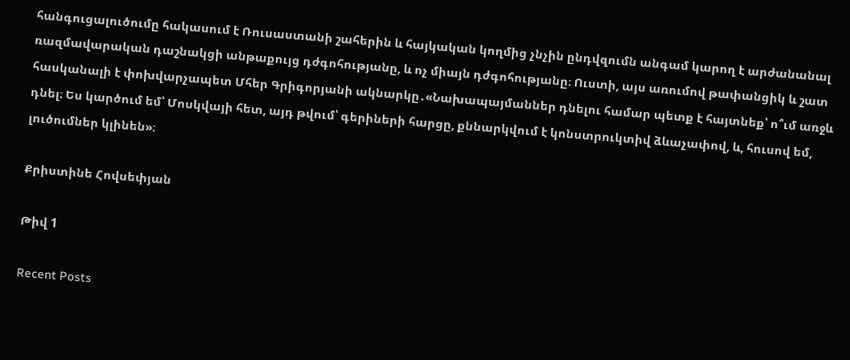հանգուցալուծումը հակասում է Ռուսաստանի շահերին և հայկական կողմից չնչին ընդվզումն անգամ կարող է արժանանալ ռազմավարական դաշնակցի անթաքույց դժգոհությանը, և ոչ միայն դժգոհությանը։ Ուստի, այս առումով թափանցիկ և շատ հասկանալի է փոխվարչապետ Մհեր Գրիգորյանի ակնարկը․«Նախապայմաններ դնելու համար պետք է հայտնեք՝ ո՞ւմ առջև դնել։ Ես կարծում եմ՝ Մոսկվայի հետ, այդ թվում՝ գերիների հարցը, քննարկվում է կոնստրուկտիվ ձևաչափով, և, հուսով եմ, լուծումներ կլինեն»։

Քրիստինե Հովսեփյան

Թիվ 1

Recent Posts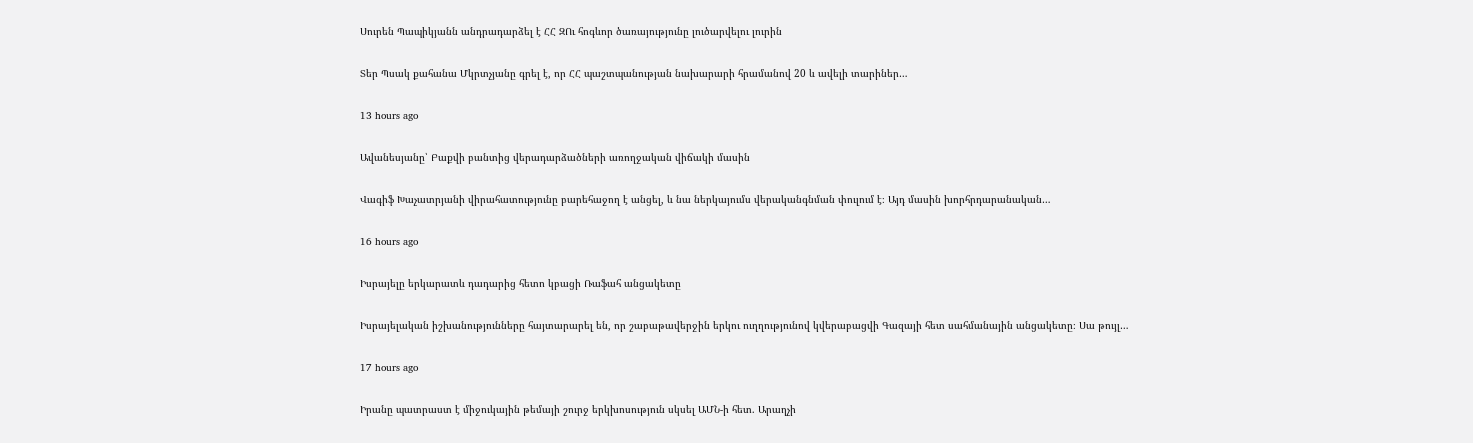Սուրեն Պապիկյանն անդրադարձել է ՀՀ ԶՈւ հոգևոր ծառայությունը լուծարվելու լուրին

Տեր Պսակ քահանա Մկրտչյանը գրել է, որ ՀՀ պաշտպանության նախարարի հրամանով 20 և ավելի տարիներ…

13 hours ago

Ավանեսյանը՝ Բաքվի բանտից վերադարձածների առողջական վիճակի մասին

Վագիֆ Խաչատրյանի վիրահատությունը բարեհաջող է անցել, և նա ներկայումս վերականգնման փուլում է։ Այդ մասին խորհրդարանական…

16 hours ago

Իսրայելը երկարատև դադարից հետո կբացի Ռաֆահ անցակետը

Իսրայելական իշխանությունները հայտարարել են, որ շաբաթավերջին երկու ուղղությունով կվերաբացվի Գազայի հետ սահմանային անցակետը։ Սա թույլ…

17 hours ago

Իրանը պատրաստ է միջուկային թեմայի շուրջ երկխոսություն սկսել ԱՄՆ-ի հետ. Արաղչի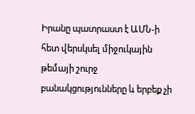Իրանը պատրաստ է ԱՄՆ-ի հետ վերսկսել միջուկային թեմայի շուրջ բանակցությունները և երբեք չի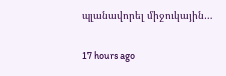պլանավորել միջուկային…

17 hours ago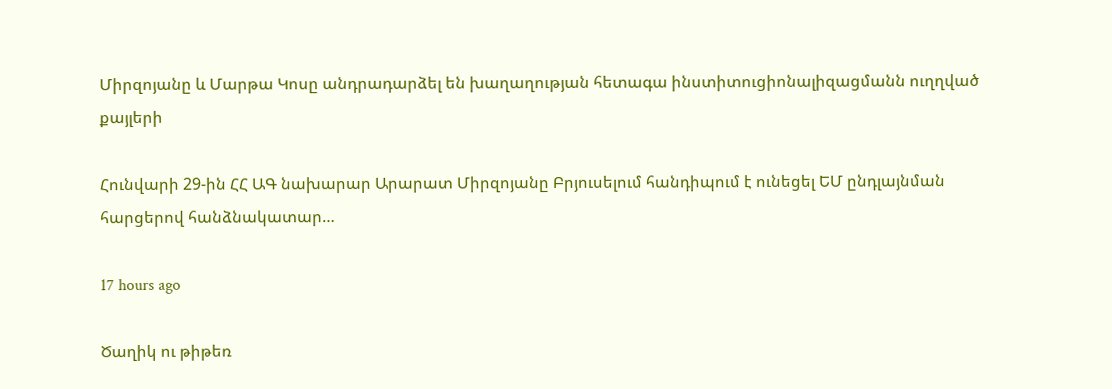Միրզոյանը և Մարթա Կոսը անդրադարձել են խաղաղության հետագա ինստիտուցիոնալիզացմանն ուղղված քայլերի

Հունվարի 29-ին ՀՀ ԱԳ նախարար Արարատ Միրզոյանը Բրյուսելում հանդիպում է ունեցել ԵՄ ընդլայնման հարցերով հանձնակատար…

17 hours ago

Ծաղիկ ու թիթեռ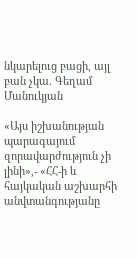նկարելուց բացի, այլ բան չկա. Գեղամ Մանուկյան

«Այս իշխանության պարագայում զորավարժություն չի լինի»,- «ՀՀ-ի և հայկական աշխարհի անվտանգությանը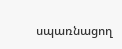սպառնացող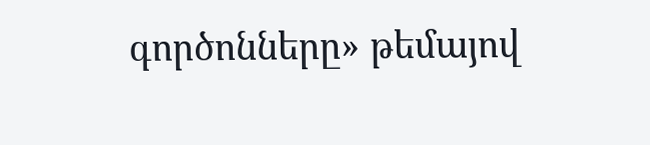գործոնները» թեմայով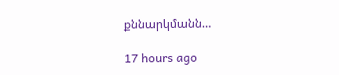քննարկմանն…

17 hours ago